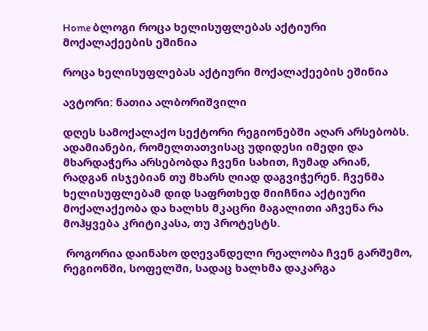Home ბლოგი როცა ხელისუფლებას აქტიური მოქალაქეების ეშინია

როცა ხელისუფლებას აქტიური მოქალაქეების ეშინია

ავტორი: ნათია ალბორიშვილი

დღეს სამოქალაქო სექტორი რეგიონებში აღარ არსებობს. ადამიანები, რომელთათვისაც უდიდესი იმედი და მხარდაჭერა არსებობდა ჩვენი სახით, ჩუმად არიან, რადგან ისჯებიან თუ მხარს ღიად დაგვიჭერენ. ჩვენმა ხელისუფლებამ დიდ საფრთხედ მიიჩნია აქტიური მოქალაქეობა და ხალხს მკაცრი მაგალითი აჩვენა რა მოჰყვება კრიტიკასა, თუ პროტესტს.

 როგორია დაინახო დღევანდელი რეალობა ჩვენ გარშემო, რეგიონში, სოფელში, სადაც ხალხმა დაკარგა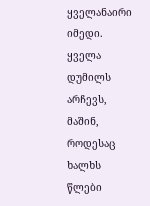ყველანაირი იმედი. ყველა დუმილს არჩევს, მაშინ, როდესაც ხალხს წლები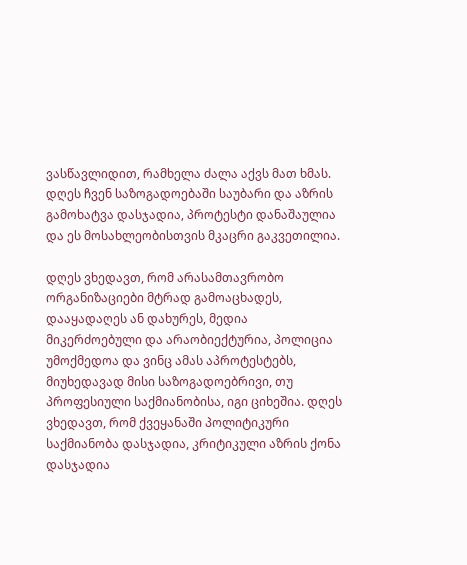ვასწავლიდით, რამხელა ძალა აქვს მათ ხმას. დღეს ჩვენ საზოგადოებაში საუბარი და აზრის გამოხატვა დასჯადია, პროტესტი დანაშაულია და ეს მოსახლეობისთვის მკაცრი გაკვეთილია.

დღეს ვხედავთ, რომ არასამთავრობო ორგანიზაციები მტრად გამოაცხადეს, დააყადაღეს ან დახურეს, მედია მიკერძოებული და არაობიექტურია, პოლიცია უმოქმედოა და ვინც ამას აპროტესტებს, მიუხედავად მისი საზოგადოებრივი, თუ პროფესიული საქმიანობისა, იგი ციხეშია. დღეს ვხედავთ, რომ ქვეყანაში პოლიტიკური საქმიანობა დასჯადია, კრიტიკული აზრის ქონა დასჯადია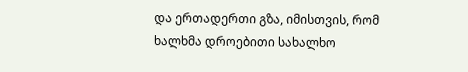და ერთადერთი გზა, იმისთვის, რომ ხალხმა დროებითი სახალხო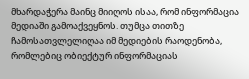მხარდაჭერა მაინც მიიღოს ისაა, რომ ინფორმაცია მედიაში გამოაქვეყნოს. თუმცა თითზე ჩამოსათვლელიღაა იმ მედიების რაოდენობა, რომლებიც ობიექტურ ინფორმაციას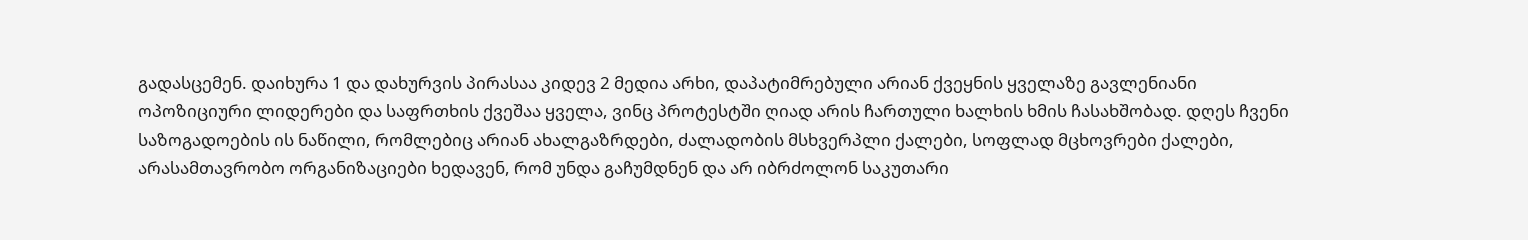გადასცემენ. დაიხურა 1 და დახურვის პირასაა კიდევ 2 მედია არხი, დაპატიმრებული არიან ქვეყნის ყველაზე გავლენიანი ოპოზიციური ლიდერები და საფრთხის ქვეშაა ყველა, ვინც პროტესტში ღიად არის ჩართული ხალხის ხმის ჩასახშობად. დღეს ჩვენი საზოგადოების ის ნაწილი, რომლებიც არიან ახალგაზრდები, ძალადობის მსხვერპლი ქალები, სოფლად მცხოვრები ქალები, არასამთავრობო ორგანიზაციები ხედავენ, რომ უნდა გაჩუმდნენ და არ იბრძოლონ საკუთარი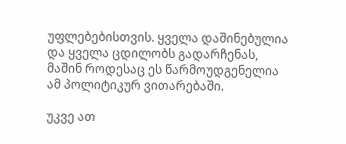უფლებებისთვის. ყველა დაშინებულია და ყველა ცდილობს გადარჩენას, მაშინ როდესაც ეს წარმოუდგენელია ამ პოლიტიკურ ვითარებაში.

უკვე ათ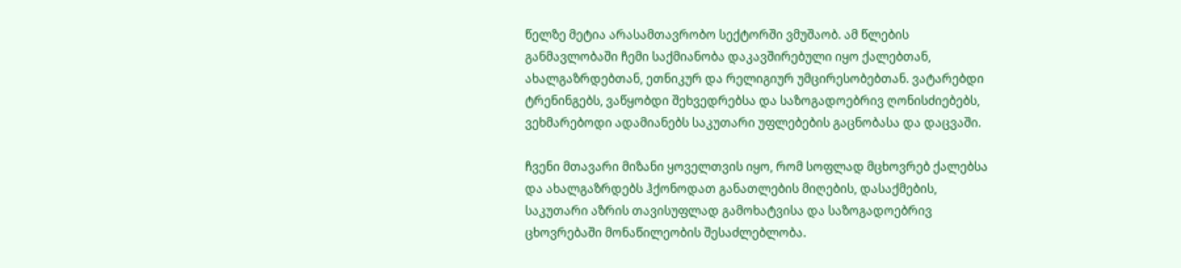წელზე მეტია არასამთავრობო სექტორში ვმუშაობ. ამ წლების განმავლობაში ჩემი საქმიანობა დაკავშირებული იყო ქალებთან, ახალგაზრდებთან, ეთნიკურ და რელიგიურ უმცირესობებთან. ვატარებდი ტრენინგებს, ვაწყობდი შეხვედრებსა და საზოგადოებრივ ღონისძიებებს, ვეხმარებოდი ადამიანებს საკუთარი უფლებების გაცნობასა და დაცვაში.

ჩვენი მთავარი მიზანი ყოველთვის იყო, რომ სოფლად მცხოვრებ ქალებსა და ახალგაზრდებს ჰქონოდათ განათლების მიღების, დასაქმების, საკუთარი აზრის თავისუფლად გამოხატვისა და საზოგადოებრივ ცხოვრებაში მონაწილეობის შესაძლებლობა.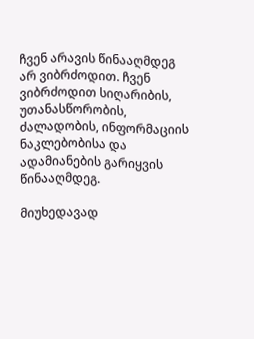ჩვენ არავის წინააღმდეგ არ ვიბრძოდით. ჩვენ ვიბრძოდით სიღარიბის, უთანასწორობის, ძალადობის, ინფორმაციის ნაკლებობისა და ადამიანების გარიყვის წინააღმდეგ.

მიუხედავად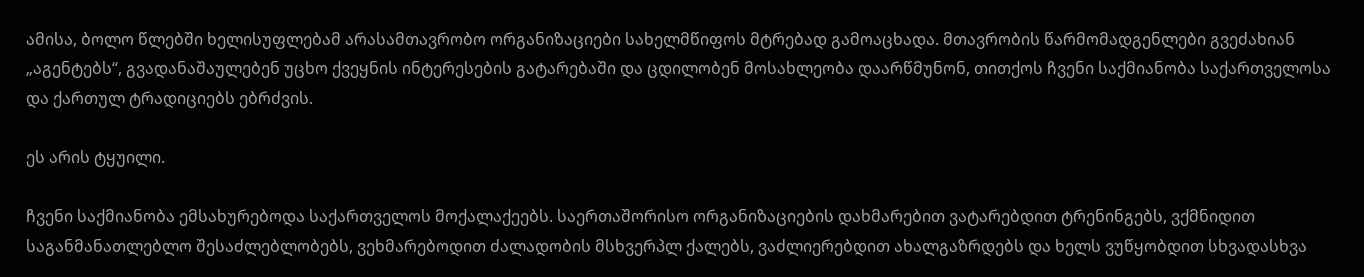ამისა, ბოლო წლებში ხელისუფლებამ არასამთავრობო ორგანიზაციები სახელმწიფოს მტრებად გამოაცხადა. მთავრობის წარმომადგენლები გვეძახიან „აგენტებს“, გვადანაშაულებენ უცხო ქვეყნის ინტერესების გატარებაში და ცდილობენ მოსახლეობა დაარწმუნონ, თითქოს ჩვენი საქმიანობა საქართველოსა და ქართულ ტრადიციებს ებრძვის.

ეს არის ტყუილი.

ჩვენი საქმიანობა ემსახურებოდა საქართველოს მოქალაქეებს. საერთაშორისო ორგანიზაციების დახმარებით ვატარებდით ტრენინგებს, ვქმნიდით საგანმანათლებლო შესაძლებლობებს, ვეხმარებოდით ძალადობის მსხვერპლ ქალებს, ვაძლიერებდით ახალგაზრდებს და ხელს ვუწყობდით სხვადასხვა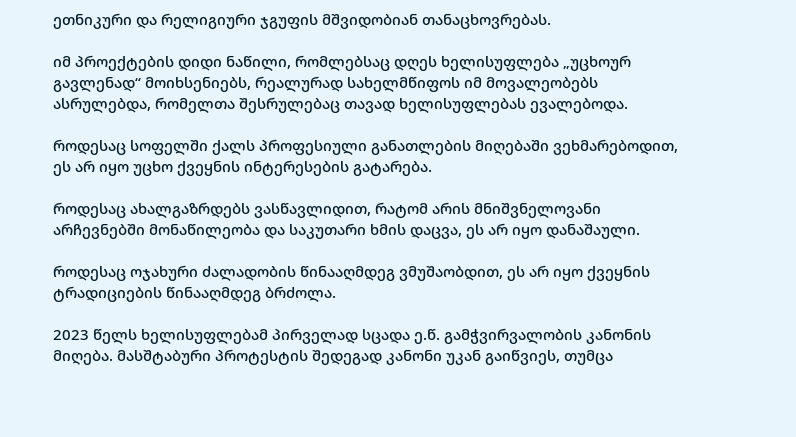ეთნიკური და რელიგიური ჯგუფის მშვიდობიან თანაცხოვრებას.

იმ პროექტების დიდი ნაწილი, რომლებსაც დღეს ხელისუფლება „უცხოურ გავლენად“ მოიხსენიებს, რეალურად სახელმწიფოს იმ მოვალეობებს ასრულებდა, რომელთა შესრულებაც თავად ხელისუფლებას ევალებოდა.

როდესაც სოფელში ქალს პროფესიული განათლების მიღებაში ვეხმარებოდით, ეს არ იყო უცხო ქვეყნის ინტერესების გატარება.

როდესაც ახალგაზრდებს ვასწავლიდით, რატომ არის მნიშვნელოვანი არჩევნებში მონაწილეობა და საკუთარი ხმის დაცვა, ეს არ იყო დანაშაული.

როდესაც ოჯახური ძალადობის წინააღმდეგ ვმუშაობდით, ეს არ იყო ქვეყნის ტრადიციების წინააღმდეგ ბრძოლა.

2023 წელს ხელისუფლებამ პირველად სცადა ე.წ. გამჭვირვალობის კანონის მიღება. მასშტაბური პროტესტის შედეგად კანონი უკან გაიწვიეს, თუმცა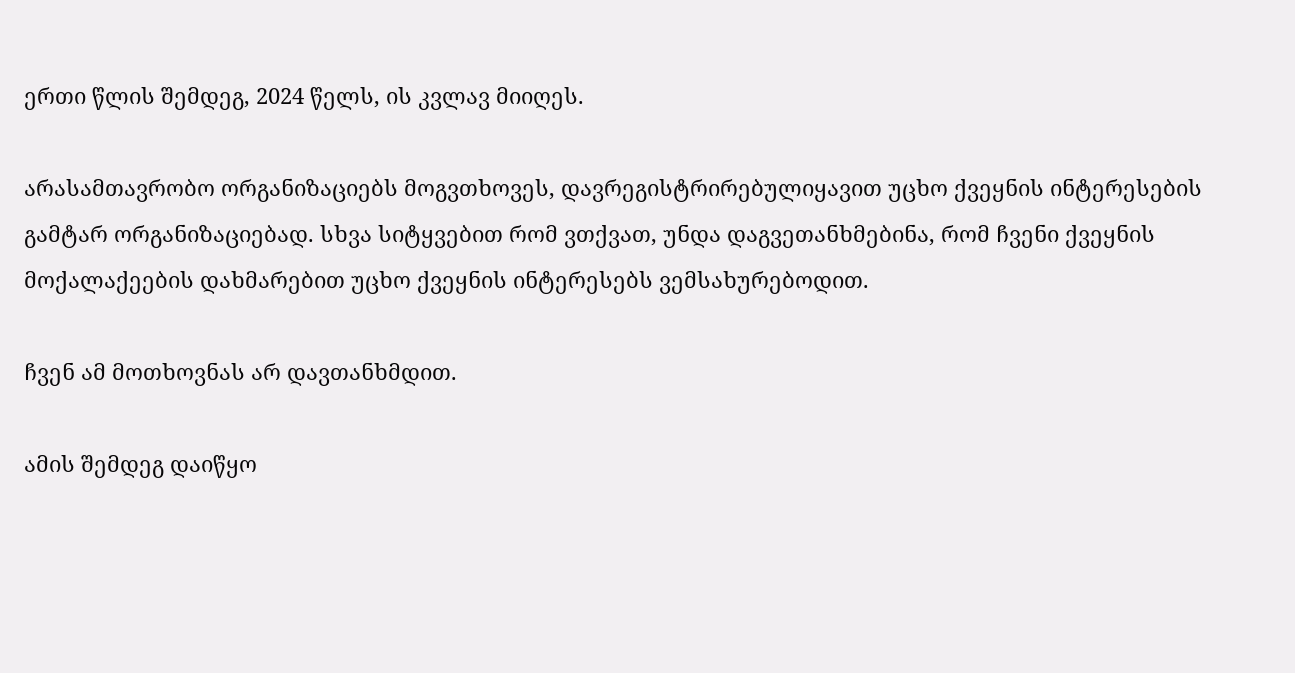ერთი წლის შემდეგ, 2024 წელს, ის კვლავ მიიღეს.

არასამთავრობო ორგანიზაციებს მოგვთხოვეს, დავრეგისტრირებულიყავით უცხო ქვეყნის ინტერესების გამტარ ორგანიზაციებად. სხვა სიტყვებით რომ ვთქვათ, უნდა დაგვეთანხმებინა, რომ ჩვენი ქვეყნის მოქალაქეების დახმარებით უცხო ქვეყნის ინტერესებს ვემსახურებოდით.

ჩვენ ამ მოთხოვნას არ დავთანხმდით.

ამის შემდეგ დაიწყო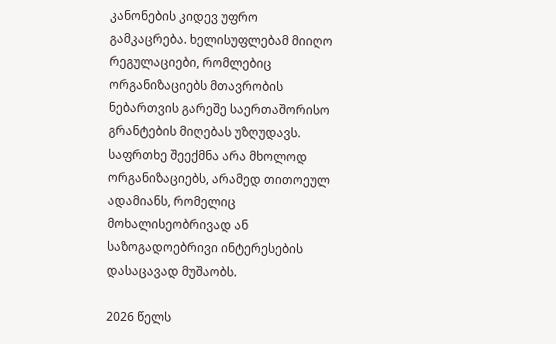კანონების კიდევ უფრო გამკაცრება. ხელისუფლებამ მიიღო რეგულაციები, რომლებიც ორგანიზაციებს მთავრობის ნებართვის გარეშე საერთაშორისო გრანტების მიღებას უზღუდავს. საფრთხე შეექმნა არა მხოლოდ ორგანიზაციებს, არამედ თითოეულ ადამიანს, რომელიც მოხალისეობრივად ან საზოგადოებრივი ინტერესების დასაცავად მუშაობს.

2026 წელს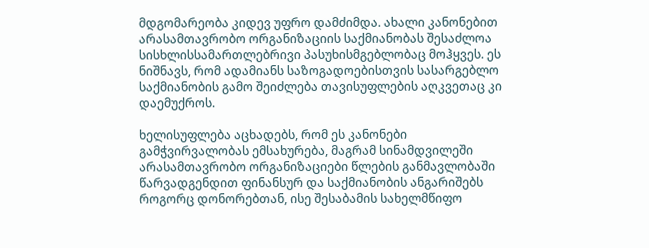მდგომარეობა კიდევ უფრო დამძიმდა. ახალი კანონებით არასამთავრობო ორგანიზაციის საქმიანობას შესაძლოა სისხლისსამართლებრივი პასუხისმგებლობაც მოჰყვეს. ეს ნიშნავს, რომ ადამიანს საზოგადოებისთვის სასარგებლო საქმიანობის გამო შეიძლება თავისუფლების აღკვეთაც კი დაემუქროს.

ხელისუფლება აცხადებს, რომ ეს კანონები გამჭვირვალობას ემსახურება, მაგრამ სინამდვილეში არასამთავრობო ორგანიზაციები წლების განმავლობაში წარვადგენდით ფინანსურ და საქმიანობის ანგარიშებს როგორც დონორებთან, ისე შესაბამის სახელმწიფო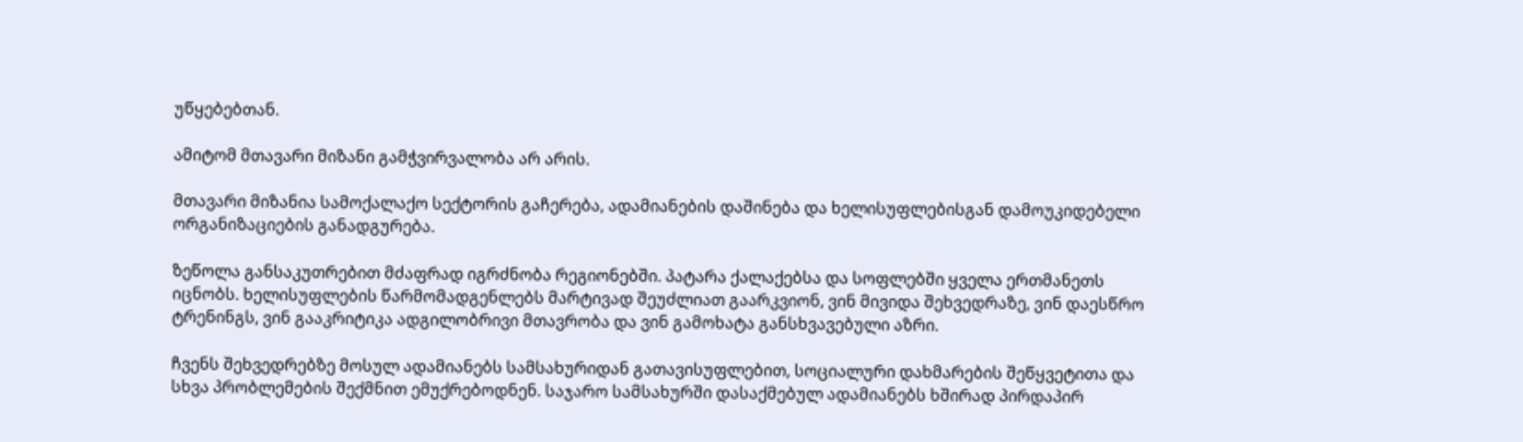უწყებებთან.

ამიტომ მთავარი მიზანი გამჭვირვალობა არ არის.

მთავარი მიზანია სამოქალაქო სექტორის გაჩერება, ადამიანების დაშინება და ხელისუფლებისგან დამოუკიდებელი ორგანიზაციების განადგურება.

ზეწოლა განსაკუთრებით მძაფრად იგრძნობა რეგიონებში. პატარა ქალაქებსა და სოფლებში ყველა ერთმანეთს იცნობს. ხელისუფლების წარმომადგენლებს მარტივად შეუძლიათ გაარკვიონ, ვინ მივიდა შეხვედრაზე, ვინ დაესწრო ტრენინგს, ვინ გააკრიტიკა ადგილობრივი მთავრობა და ვინ გამოხატა განსხვავებული აზრი.

ჩვენს შეხვედრებზე მოსულ ადამიანებს სამსახურიდან გათავისუფლებით, სოციალური დახმარების შეწყვეტითა და სხვა პრობლემების შექმნით ემუქრებოდნენ. საჯარო სამსახურში დასაქმებულ ადამიანებს ხშირად პირდაპირ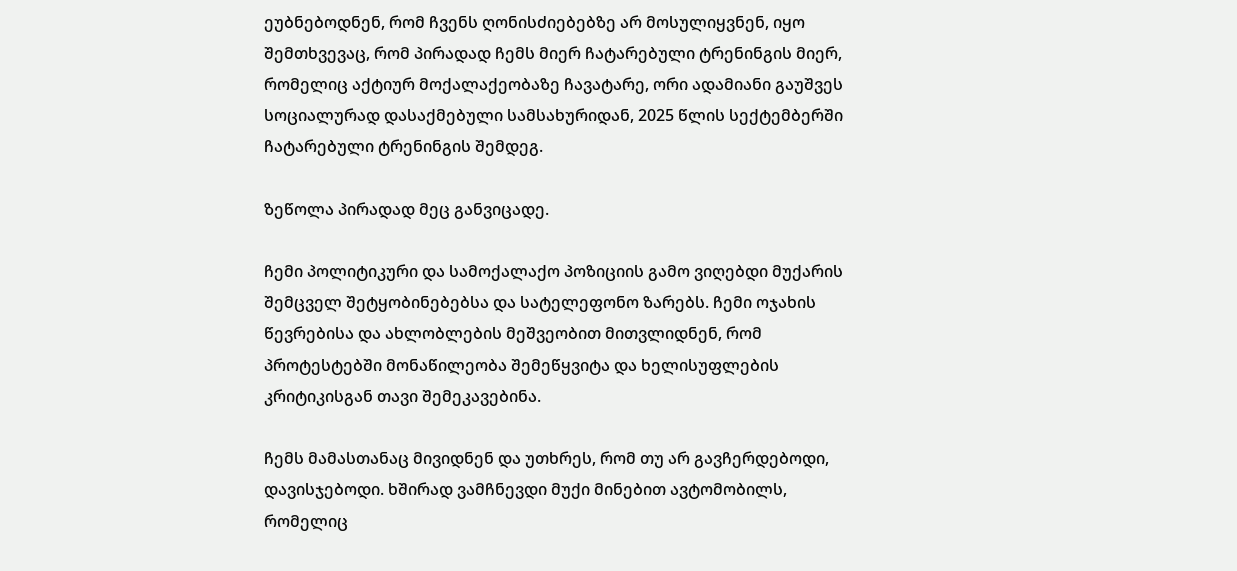ეუბნებოდნენ, რომ ჩვენს ღონისძიებებზე არ მოსულიყვნენ, იყო შემთხვევაც, რომ პირადად ჩემს მიერ ჩატარებული ტრენინგის მიერ, რომელიც აქტიურ მოქალაქეობაზე ჩავატარე, ორი ადამიანი გაუშვეს სოციალურად დასაქმებული სამსახურიდან, 2025 წლის სექტემბერში ჩატარებული ტრენინგის შემდეგ.

ზეწოლა პირადად მეც განვიცადე.

ჩემი პოლიტიკური და სამოქალაქო პოზიციის გამო ვიღებდი მუქარის შემცველ შეტყობინებებსა და სატელეფონო ზარებს. ჩემი ოჯახის წევრებისა და ახლობლების მეშვეობით მითვლიდნენ, რომ პროტესტებში მონაწილეობა შემეწყვიტა და ხელისუფლების კრიტიკისგან თავი შემეკავებინა.

ჩემს მამასთანაც მივიდნენ და უთხრეს, რომ თუ არ გავჩერდებოდი, დავისჯებოდი. ხშირად ვამჩნევდი მუქი მინებით ავტომობილს, რომელიც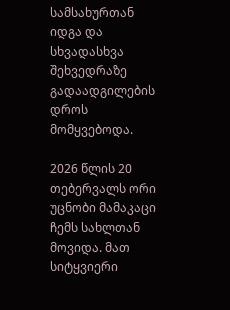სამსახურთან იდგა და სხვადასხვა შეხვედრაზე გადაადგილების დროს მომყვებოდა.

2026 წლის 20 თებერვალს ორი უცნობი მამაკაცი ჩემს სახლთან მოვიდა. მათ სიტყვიერი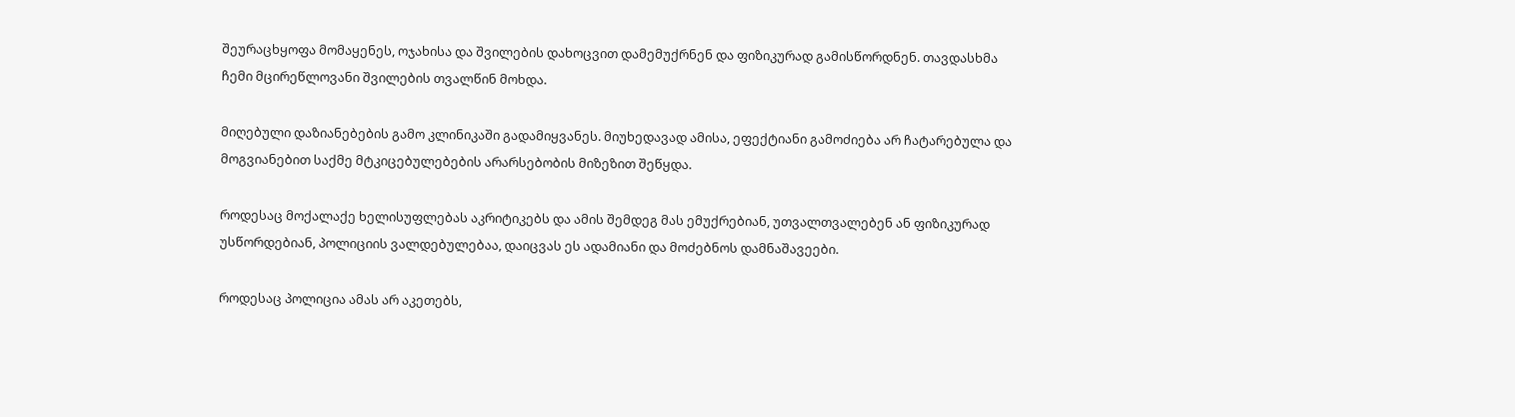შეურაცხყოფა მომაყენეს, ოჯახისა და შვილების დახოცვით დამემუქრნენ და ფიზიკურად გამისწორდნენ. თავდასხმა ჩემი მცირეწლოვანი შვილების თვალწინ მოხდა.

მიღებული დაზიანებების გამო კლინიკაში გადამიყვანეს. მიუხედავად ამისა, ეფექტიანი გამოძიება არ ჩატარებულა და მოგვიანებით საქმე მტკიცებულებების არარსებობის მიზეზით შეწყდა.

როდესაც მოქალაქე ხელისუფლებას აკრიტიკებს და ამის შემდეგ მას ემუქრებიან, უთვალთვალებენ ან ფიზიკურად უსწორდებიან, პოლიციის ვალდებულებაა, დაიცვას ეს ადამიანი და მოძებნოს დამნაშავეები.

როდესაც პოლიცია ამას არ აკეთებს,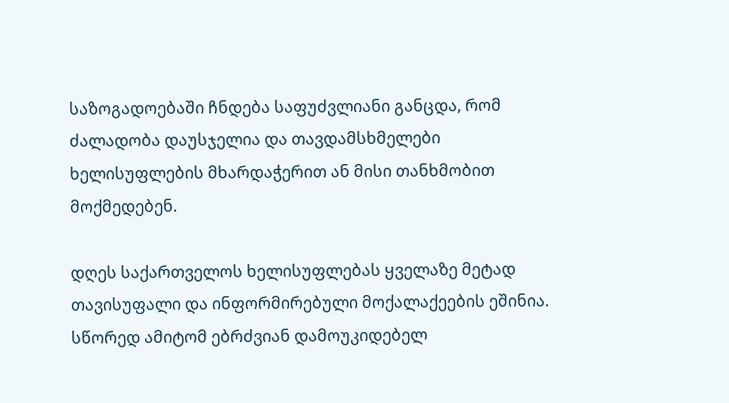საზოგადოებაში ჩნდება საფუძვლიანი განცდა, რომ ძალადობა დაუსჯელია და თავდამსხმელები ხელისუფლების მხარდაჭერით ან მისი თანხმობით მოქმედებენ.

დღეს საქართველოს ხელისუფლებას ყველაზე მეტად თავისუფალი და ინფორმირებული მოქალაქეების ეშინია. სწორედ ამიტომ ებრძვიან დამოუკიდებელ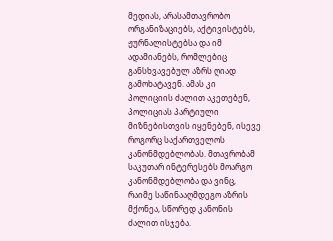მედიას, არასამთავრობო ორგანიზაციებს, აქტივისტებს, ჟურნალისტებსა და იმ ადამიანებს, რომლებიც განსხვავებულ აზრს ღიად გამოხატავენ. ამას კი პოლიციის ძალით აკეთებენ, პოლიციას პარტიული მიზნებისთვის იყენებენ, ისევე როგორც საქართველოს კანონმდებლობას. მთავრობამ საკუთარ ინტერესებს მოარგო კანონმდებლობა და ვინც, რაიმე საწინააღმდეგო აზრის მქონეა, სწორედ კანონის ძალით ისჯება.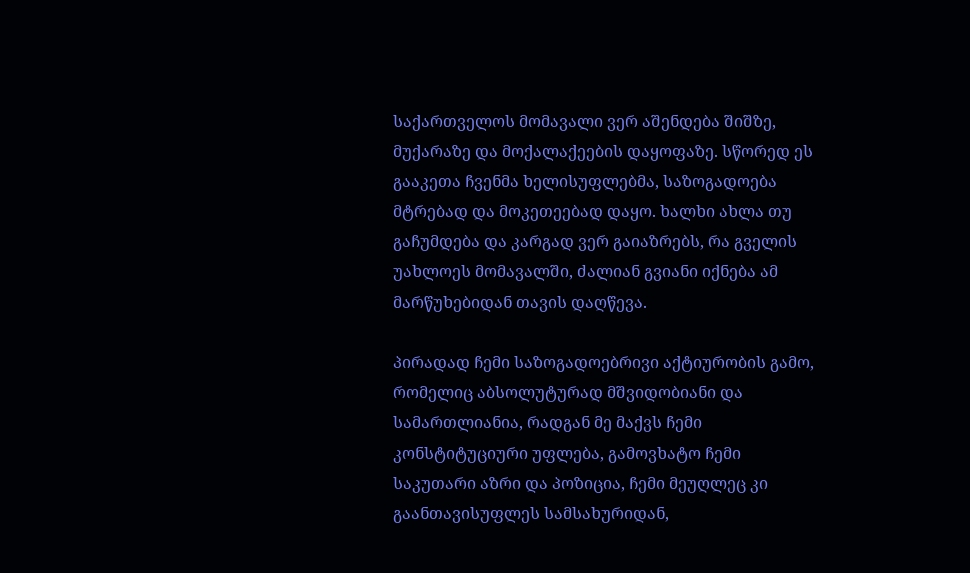საქართველოს მომავალი ვერ აშენდება შიშზე, მუქარაზე და მოქალაქეების დაყოფაზე. სწორედ ეს გააკეთა ჩვენმა ხელისუფლებმა, საზოგადოება მტრებად და მოკეთეებად დაყო. ხალხი ახლა თუ გაჩუმდება და კარგად ვერ გაიაზრებს, რა გველის უახლოეს მომავალში, ძალიან გვიანი იქნება ამ მარწუხებიდან თავის დაღწევა.

პირადად ჩემი საზოგადოებრივი აქტიურობის გამო, რომელიც აბსოლუტურად მშვიდობიანი და სამართლიანია, რადგან მე მაქვს ჩემი კონსტიტუციური უფლება, გამოვხატო ჩემი საკუთარი აზრი და პოზიცია, ჩემი მეუღლეც კი გაანთავისუფლეს სამსახურიდან,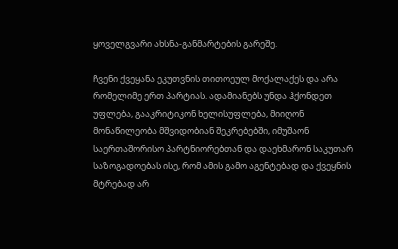ყოველგვარი ახსნა-განმარტების გარეშე.

ჩვენი ქვეყანა ეკუთვნის თითოეულ მოქალაქეს და არა რომელიმე ერთ პარტიას. ადამიანებს უნდა ჰქონდეთ უფლება, გააკრიტიკონ ხელისუფლება, მიიღონ მონაწილეობა მშვიდობიან შეკრებებში, იმუშაონ საერთაშორისო პარტნიორებთან და დაეხმარონ საკუთარ საზოგადოებას ისე, რომ ამის გამო აგენტებად და ქვეყნის მტრებად არ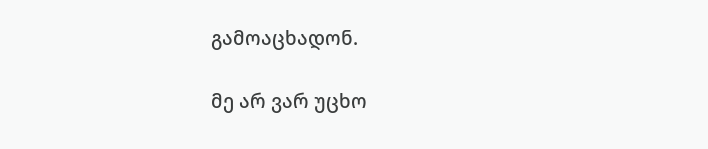გამოაცხადონ.

მე არ ვარ უცხო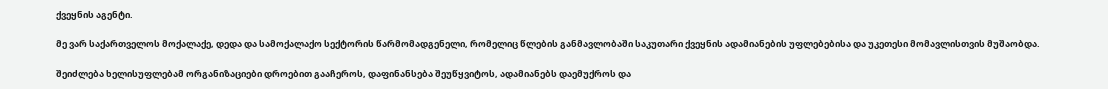ქვეყნის აგენტი.

მე ვარ საქართველოს მოქალაქე, დედა და სამოქალაქო სექტორის წარმომადგენელი, რომელიც წლების განმავლობაში საკუთარი ქვეყნის ადამიანების უფლებებისა და უკეთესი მომავლისთვის მუშაობდა.

შეიძლება ხელისუფლებამ ორგანიზაციები დროებით გააჩეროს, დაფინანსება შეუწყვიტოს, ადამიანებს დაემუქროს და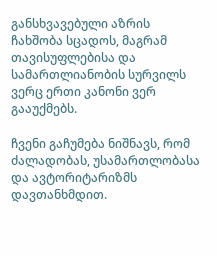განსხვავებული აზრის ჩახშობა სცადოს, მაგრამ თავისუფლებისა და სამართლიანობის სურვილს ვერც ერთი კანონი ვერ გააუქმებს.

ჩვენი გაჩუმება ნიშნავს, რომ ძალადობას, უსამართლობასა და ავტორიტარიზმს დავთანხმდით.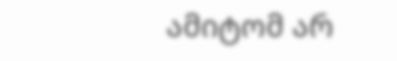ამიტომ არ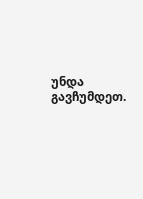უნდა გავჩუმდეთ.